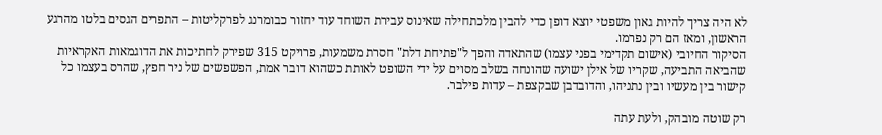לא היה צריך להיות גאון משפטי יוצא דופן כדי להבין מלכתחילה שאינוס עבירת השוחד עוד יחזור כבומרנג לפרקליטות – התפרים הגסים בלטו מהרגע הראשון, ומאז הם רק נפרמו.
הסיקור החיובי (אישום תקדימי בפני עצמו) שהתאדה והפך ל"פתיחת דלת" חסרת משמעות, פרויקט 315 שפירק לחתיכות את הדוגמאות האקראיות שהביאה התביעה, שקריו של אילן ישועה שהונחה בשלב מסוים על ידי השופט לאותת כשהוא דובר אמת, הפשפשים של ניר חפץ, שהרס בעצמו כל קישור בין מעשיו ובין נתניהו, והדובדבן שבקצפת – עדות פילבר.

רק שוטה מובהק, ולעת עתה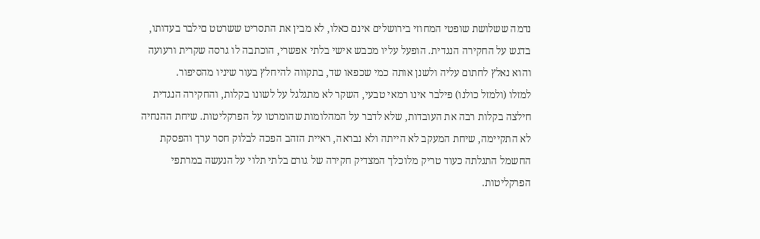נדמה ששלושת שופטי המחוזי בירושלים אינם כאלו, לא מבין את התסריט ששרטט םילבר בעדותו, בדגש על החקירה הנגדית. הופעל עליו מכבש אישי בלתי אפשרי, הוכתבה לו גרסה שקרית ורעועה והוא נאלץ לחתום עליה ולשנן אותה כמי שכפאו שד, בתקווה להיחלץ בעור שיניו מהסיפור.
למזלו (ולמזל כולנו) פילבר אינו רמאי טבעי, השקר לא מתגלגל על לשונו בקלות, והחקירה הנגדית חילצה בקלות רבה את העובדות, שלא לדבר על המהלומות שהומרטו על הפרקליטות. שיחת ההנחיה לא התקיימה, שיחת המעקב לא הייתה ולא נבראה, ראיית הזהב הפכה לבלוק חסר ערך והפסקת החשמל התגלתה כעוד טריק מלוכלך המצדיק חקירה של גורם בלתי תלוי על הנעשה במרתפי הפרקליטות.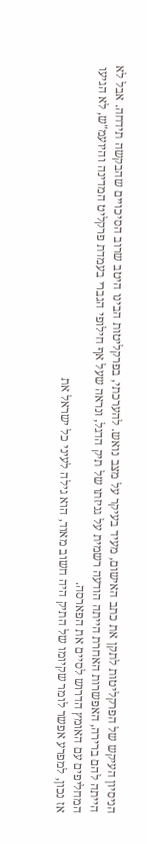הניסיון העיקש של הפרקליטות לתקן את כתב האישום, מעיד בעיקר על מצב נואש. להערכתי, בפרקליטות הבינו היטב שרוב הסיכויים שהבקשה תידחה. אבל לא הייתה להם ברירה, האפשרות האחרת הייתה הודעה רשמית על גניזתו של תיק הדגל, ונראה שעל אף חילופי הגברי בעמדת פרקליט המדינה והיועמ"ש, לא הגיעו המחליפים עם האומץ הדרוש לסיים את הפארסה.
אז נכון, למפרע אפשר לומר שקיומו של התיק היה חשוב מאוד, הוא גילה לעיני כל ישראל את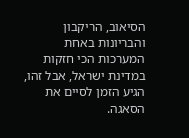הסיאוב, הריקבון והבריונות באחת המערכות הכי חזקות במדינת ישראל, אבל זהו, הגיע הזמן לסיים את הסאגה.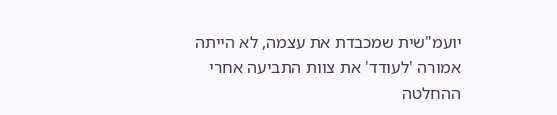יועמ"שית שמכבדת את עצמה, לא הייתה אמורה 'לעודד' את צוות התביעה אחרי ההחלטה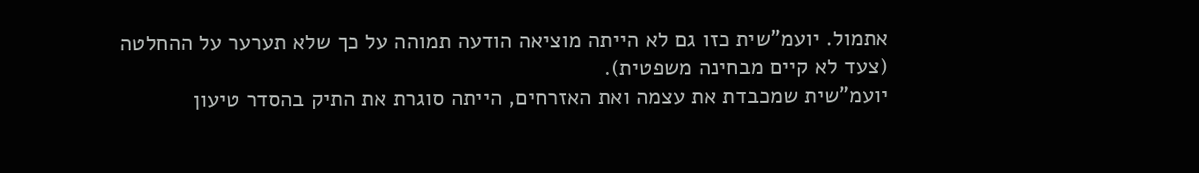אתמול. יועמ"שית כזו גם לא הייתה מוציאה הודעה תמוהה על כך שלא תערער על ההחלטה (צעד לא קיים מבחינה משפטית).
יועמ"שית שמכבדת את עצמה ואת האזרחים, הייתה סוגרת את התיק בהסדר טיעון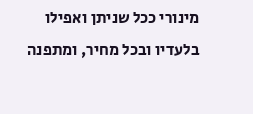מינורי ככל שניתן ואפילו בלעדיו ובכל מחיר, ומתפנה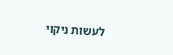לעשות ניקוי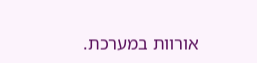אורוות במערכת.